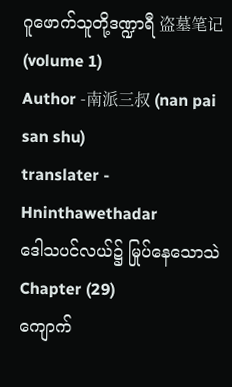ဂူဖောက်သူတို့ဒဏ္ဍာရီ 盗墓笔记 (volume 1)
Author -南派三叔 (nan pai san shu)
translater - Hninthawethadar
ဒေါသပင်လယ်၌ မြုပ်နေသောသဲ
Chapter (29)
ကျောက်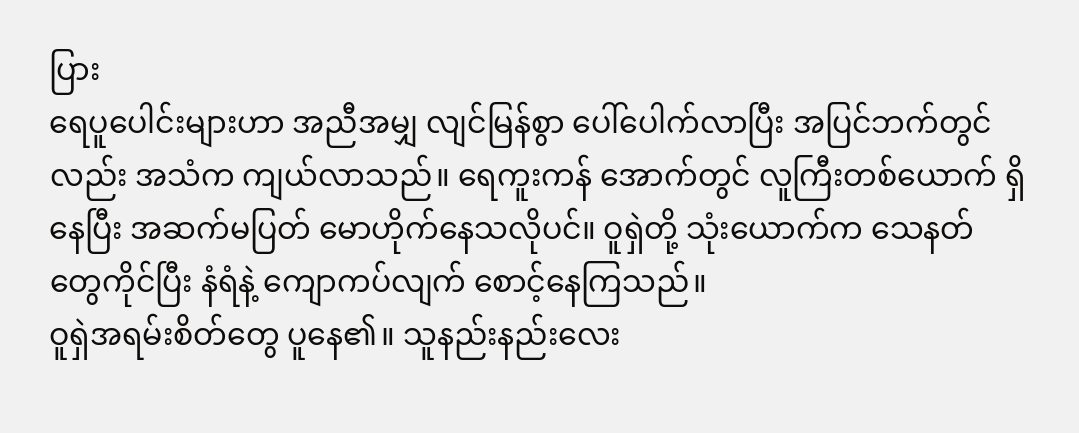ပြား
ရေပူပေါင်းများဟာ အညီအမျှ လျင်မြန်စွာ ပေါ်ပေါက်လာပြီး အပြင်ဘက်တွင်လည်း အသံက ကျယ်လာသည်။ ရေကူးကန် အောက်တွင် လူကြီးတစ်ယောက် ရှိနေပြီး အဆက်မပြတ် မောဟိုက်နေသလိုပင်။ ဝူရှဲတို့ သုံးယောက်က သေနတ်တွေကိုင်ပြီး နံရံနဲ့ ကျောကပ်လျက် စောင့်နေကြသည်။
ဝူရှဲအရမ်းစိတ်တွေ ပူနေ၏။ သူနည်းနည်းလေး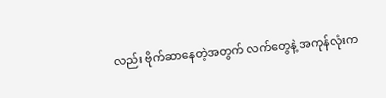လည်း ဗိုက်ဆာနေတဲ့အတွက် လက်တွေနဲ့ အကုန်လုံးက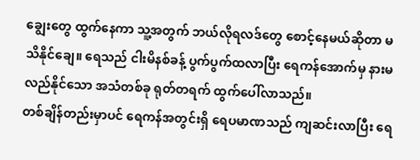ချွေးတွေ ထွက်နေကာ သူ့အတွက် ဘယ်လိုရလဒ်တွေ စောင့်နေမယ်ဆိုတာ မသိနိုင်ချေ။ ရေသည် ငါးမိနစ်ခန့် ပွက်ပွက်ထလာပြီး ရေကန်အောက်မှ နားမလည်နိုင်သော အသံတစ်ခု ရုတ်တရက် ထွက်ပေါ်လာသည်။
တစ်ချိန်တည်းမှာပင် ရေကန်အတွင်းရှိ ရေပမာဏသည် ကျဆင်းလာပြီး ရေ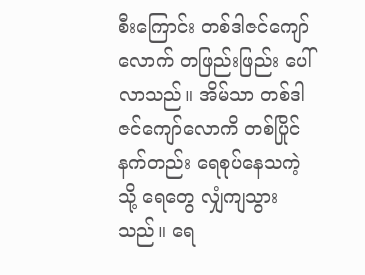စီးကြောင်း တစ်ဒါဇင်ကျော်လောက် တဖြည်းဖြည်း ပေါ်လာသည်။ အိမ်သာ တစ်ဒါဇင်ကျော်လောကိ တစ်ပြိုင်နက်တည်း ရေစုပ်နေသကဲ့သို့ ရေတွေ လျှံကျသွားသည်။ ရေ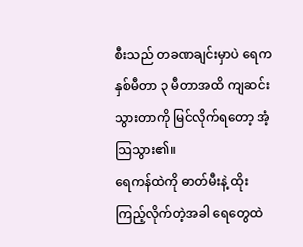စီးသည် တခဏချင်းမှာပဲ ရေက နှစ်မီတာ ၃ မီတာအထိ ကျဆင်းသွားတာကို မြင်လိုက်ရတော့ အံ့သြသွား၏။
ရေကန်ထဲကို ဓာတ်မီးနဲ့ ထိုးကြည့်လိုက်တဲ့အခါ ရေတွေထဲ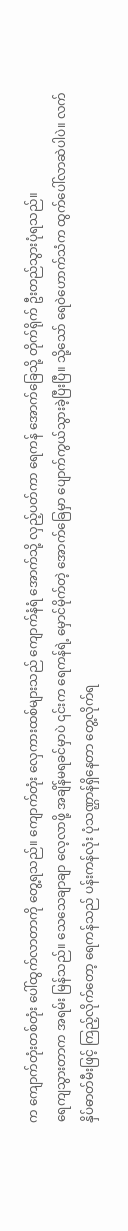က ကျောက်တုံးတစ်တုံး ပေါ်ထွက်လာတာကို တွေ့ရသည်။ ကျောက်တုံး လှေကားထစ်များသည် ကျောက်နံရံ အောက်သို့ လှည့်ပတ်ကာ ရေကန် အောက်ခြေသို့ တိုက်ရိုက် ဦးတည်သွားပုံရသည်။
ရေကျသွားတာက အရမ်း မြန်သည်။ သေသေချာချာ လေ့လာဖို့ အချိန်မရခင်မှာပဲ ၎င်းက ရေကန်ရဲ့ မှောင်မိုက်တဲ့ အောက်ခြေမှာ ပျောက်ကွယ်သွားခဲ့ပြီးပြီ။ သို့သော် ရေဝဲဟောက်သံက ထွက်ပေါ်လာဆဲပါပဲ။ လက်နှိပ်ဓာတ်မီးဖြင့် ကြည့်လိုက်တော့ ရေကန်သည် ပန်းကန်လုံး ပုံသဏ္ဌာန်ရှိနေတာ တွေ့လိုက်ရ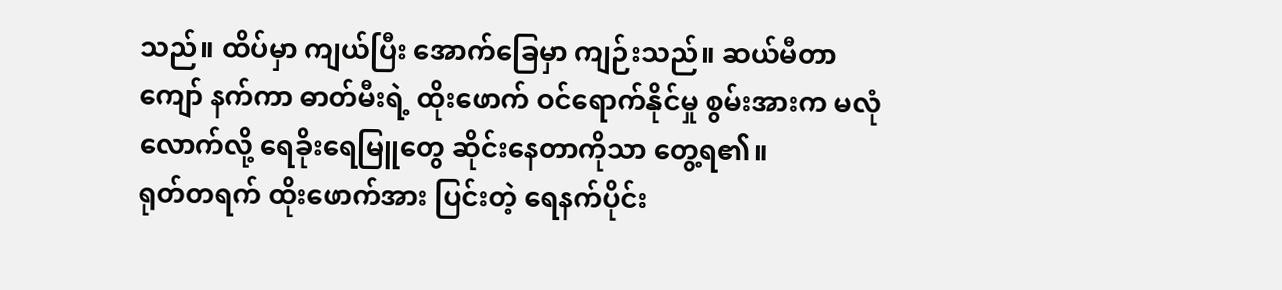သည်။ ထိပ်မှာ ကျယ်ပြီး အောက်ခြေမှာ ကျဉ်းသည်။ ဆယ်မီတာကျော် နက်ကာ ဓာတ်မီးရဲ့ ထိုးဖောက် ဝင်ရောက်နိုင်မှု စွမ်းအားက မလုံလောက်လို့ ရေခိုးရေမြူတွေ ဆိုင်းနေတာကိုသာ တွေ့ရ၏။
ရုတ်တရက် ထိုးဖောက်အား ပြင်းတဲ့ ရေနက်ပိုင်း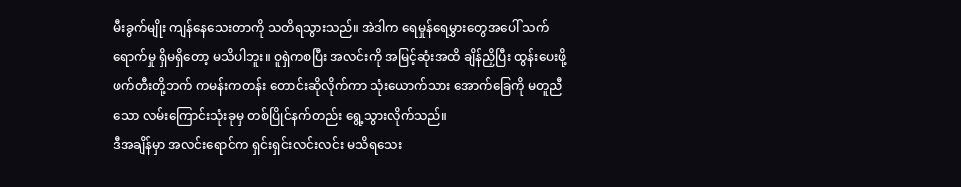မီးခွက်မျိုး ကျန်နေသေးတာကို သတိရသွားသည်။ အဲဒါက ရေမှုန်ရေမွှားတွေအပေါ် သက်ရောက်မှု ရှိမရှိတော့ မသိပါဘူး။ ဝူရှဲကစပြီး အလင်းကို အမြင့်ဆုံးအထိ ချိန်ညှိပြီး ထွန်းပေးဖို့ ဖက်တီးတို့ဘက် ကမန်းကတန်း တောင်းဆိုလိုက်ကာ သုံးယောက်သား အောက်ခြေကို မတူညီသော လမ်းကြောင်းသုံးခုမှ တစ်ပြိုင်နက်တည်း ရွေ့သွားလိုက်သည်။
ဒီအချိန်မှာ အလင်းရောင်က ရှင်းရှင်းလင်းလင်း မသိရသေး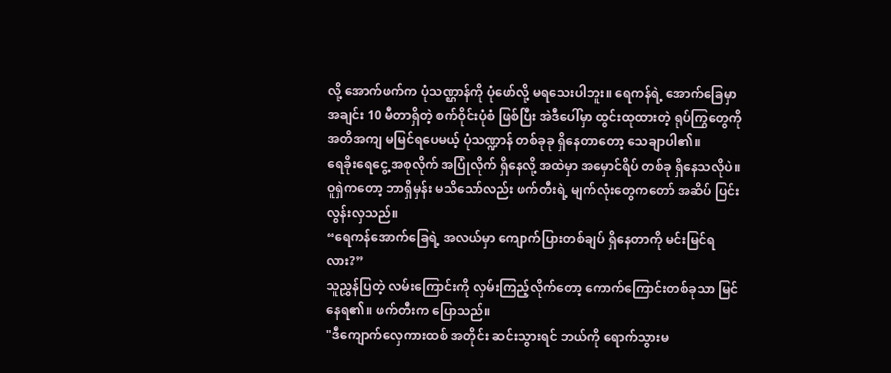လို့ အောက်ဖက်က ပုံသဏ္ဌာန်ကို ပုံဖော်လို့ မရသေးပါဘူး။ ရေကန်ရဲ့ အောက်ခြေမှာ အချင်း 10 မီတာရှိတဲ့ စက်ဝိုင်းပုံစံ ဖြစ်ပြီး အဲဒီပေါ်မှာ ထွင်းထုထားတဲ့ ရုပ်ကြွတွေကို အတိအကျ မမြင်ရပေမယ့် ပုံသဏ္ဍာန် တစ်ခုခု ရှိနေတာတော့ သေချာပါ၏။
ရေခိုးရေငွေ့ အစုလိုက် အပြုံလိုက် ရှိနေလို့ အထဲမှာ အမှောင်ရိပ် တစ်ခု ရှိနေသလိုပဲ။ ဝူရှဲကတော့ ဘာရှိမှန်း မသိသော်လည်း ဖက်တီးရဲ့ မျက်လုံးတွေကတော် အဆိပ် ပြင်းလွန်းလှသည်။
“ရေကန်အောက်ခြေရဲ့ အလယ်မှာ ကျောက်ပြားတစ်ချပ် ရှိနေတာကို မင်းမြင်ရလား?”
သူညွှန်ပြတဲ့ လမ်းကြောင်းကို လှမ်းကြည့်လိုက်တော့ ကောက်ကြောင်းတစ်ခုသာ မြင်နေရ၏။ ဖက်တီးက ပြောသည်။
"ဒီကျောက်လှေကားထစ် အတိုင်း ဆင်းသွားရင် ဘယ်ကို ရောက်သွားမ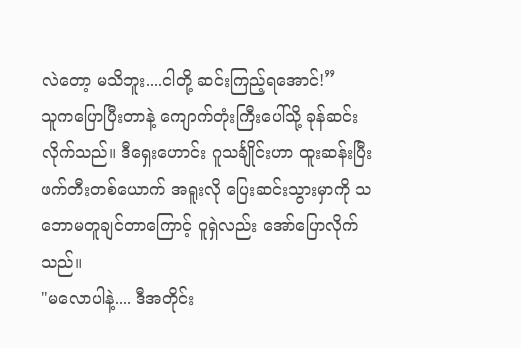လဲတော့ မသိဘူး....ငါတို့ ဆင်းကြည့်ရအောင်!”
သူကပြောပြီးတာနဲ့ ကျောက်တုံးကြီးပေါ်သို့ ခုန်ဆင်းလိုက်သည်။ ဒီရှေးဟောင်း ဂူသင်္ချိုင်းဟာ ထူးဆန်းပြီး ဖက်တီးတစ်ယောက် အရူးလို ပြေးဆင်းသွားမှာကို သဘောမတူချင်တာကြောင့် ဝူရှဲလည်း အော်ပြောလိုက်သည်။
"မလောပါနဲ့.... ဒီအတိုင်း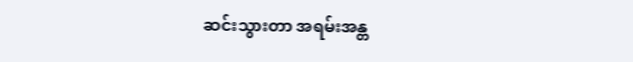ဆင်းသွားတာ အရမ်းအန္တ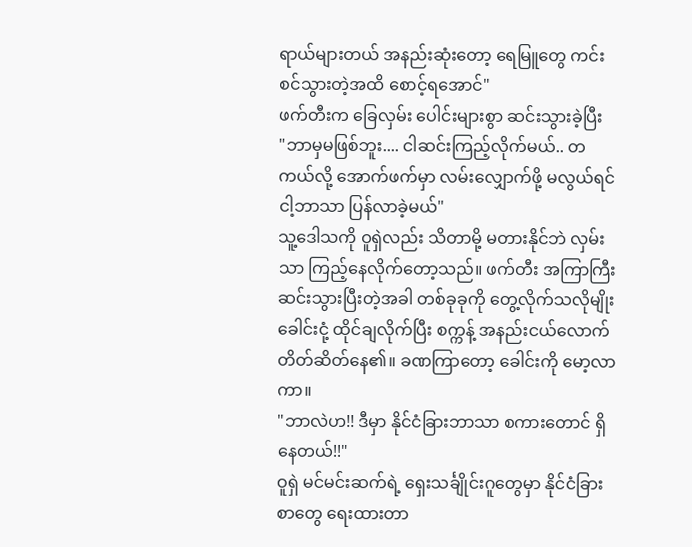ရာယ်များတယ် အနည်းဆုံးတော့ ရေမြူတွေ ကင်းစင်သွားတဲ့အထိ စောင့်ရအောင်"
ဖက်တီးက ခြေလှမ်း ပေါင်းများစွာ ဆင်းသွားခဲ့ပြီး
"ဘာမှမဖြစ်ဘူး.... ငါဆင်းကြည့်လိုက်မယ်.. တကယ်လို့ အောက်ဖက်မှာ လမ်းလျှောက်ဖို့ မလွယ်ရင် ငါ့ဘာသာ ပြန်လာခဲ့မယ်"
သူ့ဒေါသကို ဝူရှဲလည်း သိတာမို့ မတားနိုင်ဘဲ လှမ်းသာ ကြည့်နေလိုက်တော့သည်။ ဖက်တီး အကြာကြီး ဆင်းသွားပြီးတဲ့အခါ တစ်ခုခုကို တွေ့လိုက်သလိုမျိုး ခေါင်းငုံ့ ထိုင်ချလိုက်ပြီး စက္ကန့် အနည်းငယ်လောက် တိတ်ဆိတ်နေ၏။ ခဏကြာတော့ ခေါင်းကို မော့လာကာ။
"ဘာလဲဟ!! ဒီမှာ နိုင်ငံခြားဘာသာ စကားတောင် ရှိနေတယ်!!"
ဝူရှဲ မင်မင်းဆက်ရဲ့ ရှေးသင်္ချိုင်းဂူတွေမှာ နိုင်ငံခြားစာတွေ ရေးထားတာ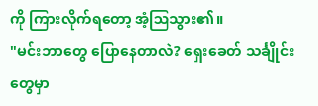ကို ကြားလိုက်ရတော့ အံ့ဩသွား၏။
"မင်းဘာတွေ ပြောနေတာလဲ? ရှေးခေတ် သင်္ချိုင်းတွေမှာ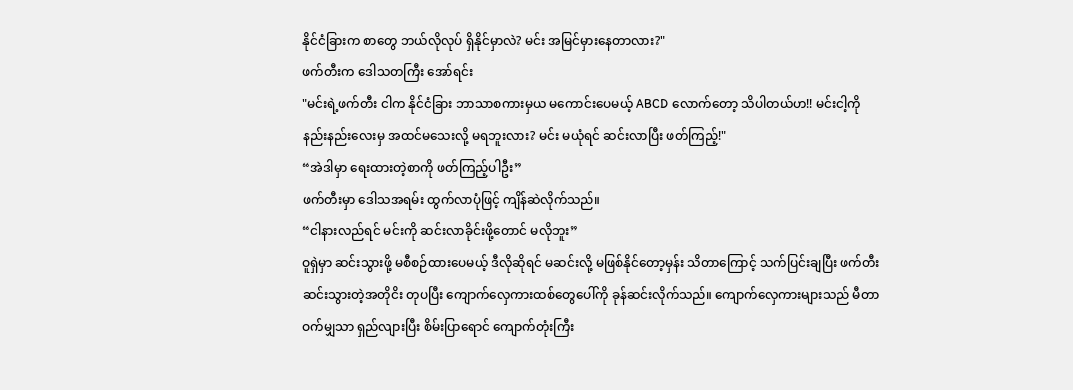နိုင်ငံခြားက စာတွေ ဘယ်လိုလုပ် ရှိနိုင်မှာလဲ? မင်း အမြင်မှားနေတာလား?"
ဖက်တီးက ဒေါသတကြီး အော်ရင်း
"မင်းရဲ့ဖက်တီး ငါက နိုင်ငံခြား ဘာသာစကားမှယ မကောင်းပေမယ့် ABCD လောက်တော့ သိပါတယ်ဟ!! မင်းငါ့ကို နည်းနည်းလေးမှ အထင်မသေးလို့ မရဘူးလား? မင်း မယုံရင် ဆင်းလာပြီး ဖတ်ကြည့်!"
“အဲဒါမှာ ရေးထားတဲ့စာကို ဖတ်ကြည့်ပါဦး”
ဖက်တီးမှာ ဒေါသအရမ်း ထွက်လာပုံဖြင့် ကျိန်ဆဲလိုက်သည်။
“ငါနားလည်ရင် မင်းကို ဆင်းလာခိုင်းဖို့တောင် မလိုဘူး”
ဝူရှဲမှာ ဆင်းသွားဖို့ မစီစဉ်ထားပေမယ့် ဒီလိုဆိုရင် မဆင်းလို့ မဖြစ်နိုင်တော့မှန်း သိတာကြောင့် သက်ပြင်းချပြီး ဖက်တီး ဆင်းသွားတဲ့အတိုငိး တုပပြီး ကျောက်လှေကားထစ်တွေပေါ်ကို ခုန်ဆင်းလိုက်သည်။ ကျောက်လှေကားများသည် မီတာဝက်မျှသာ ရှည်လျားပြီး စိမ်းပြာရောင် ကျောက်တုံးကြီး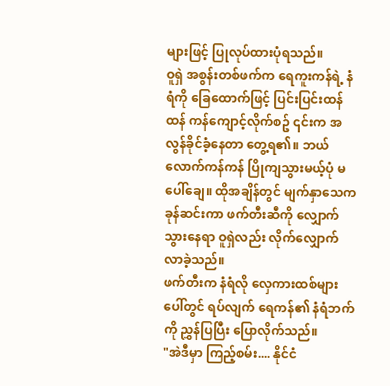များဖြင့် ပြုလုပ်ထားပုံရသည်။
ဝူရှဲ အစွန်းတစ်ဖက်က ရေကူးကန်ရဲ့ နံရံကို ခြေထောက်ဖြင့် ပြင်းပြင်းထန်ထန် ကန်ကျောင့်လိုက်စဥ် ၎င်းက အလွန်ခိုင်ခံ့နေတာ တွေ့ရ၏။ ဘယ်လောက်ကန်ကန် ပြိုကျသွားမယ့်ပုံ မပေါ်ချေ။ ထိုအချိန်တွင် မျက်နှာသေက ခုန်ဆင်းကာ ဖက်တီးဆီကို လျှောက်သွားနေရာ ဝူရှဲလည်း လိုက်လျှောက်လာခဲ့သည်။
ဖက်တီးက နံရံလို လှေကားထစ်များပေါ်တွင် ရပ်လျက် ရေကန်၏ နံရံဘက်ကို ညွှန်ပြပြီး ပြောလိုက်သည်။
"အဲဒီမှာ ကြည့်စမ်း.... နိုင်ငံ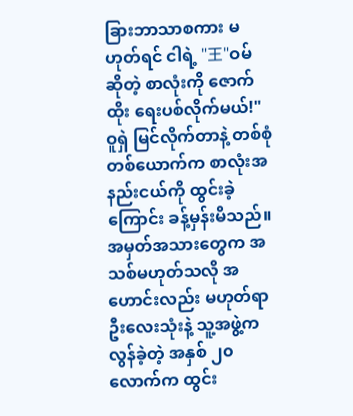ခြားဘာသာစကား မဟုတ်ရင် ငါရဲ့ "王"ဝမ် ဆိုတဲ့ စာလုံးကို ဇောက်ထိုး ရေးပစ်လိုက်မယ်!"
ဝူရှဲ မြင်လိုက်တာနဲ့ တစ်စုံတစ်ယောက်က စာလုံးအနည်းငယ်ကို ထွင်းခဲ့ကြောင်း ခန့်မှန်းမိသည်။ အမှတ်အသားတွေက အသစ်မဟုတ်သလို အဟောင်းလည်း မဟုတ်ရာ ဦးလေးသုံးနဲ့ သူ့အဖွဲ့က လွန်ခဲ့တဲ့ အနှစ် ၂၀ လောက်က ထွင်း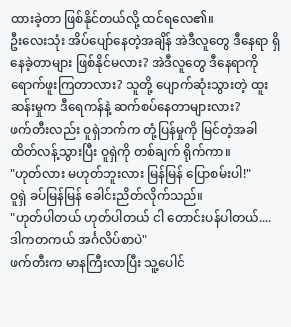ထားခဲ့တာ ဖြစ်နိုင်တယ်လို့ ထင်ရလေ၏။
ဦးလေးသုံး အိပ်ပျော်နေတဲ့အချိန် အဲဒီလူတွေ ဒီနေရာ ရှိနေခဲ့တာများ ဖြစ်နိုင်မလား? အဲဒီလူတွေ ဒီနေရာကို ရောက်ဖူးကြတာလား? သူတို့ ပျောက်ဆုံးသွားတဲ့ ထူးဆန်းမှုက ဒီရေကန်နဲ့ ဆက်စပ်နေတာများလား?
ဖက်တီးလည်း ဝူရှဲဘက်က တုံ့ပြန်မှုကို မြင်တဲ့အခါ ထိတ်လန့်သွားပြီး ဝူရှဲကို တစ်ချက် ရိုက်ကာ။
"ဟုတ်လား မဟုတ်ဘူးလား မြန်မြန် ပြောစမ်းပါ!"
ဝူရှဲ ခပ်မြန်မြန် ခေါင်းညိတ်လိုက်သည်။
"ဟုတ်ပါတယ် ဟုတ်ပါတယ် ငါ တောင်းပန်ပါတယ်.... ဒါကတကယ် အင်္ဂလိပ်စာပဲ"
ဖက်တီးက မာနကြီးလာပြီး သူ့ပေါင်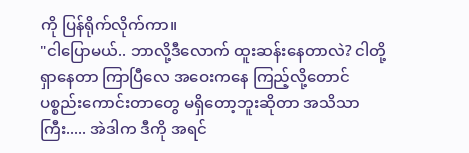ကို ပြန်ရိုက်လိုက်ကာ။
"ငါပြောမယ်.. ဘာလို့ဒီလောက် ထူးဆန်းနေတာလဲ? ငါတို့ရှာနေတာ ကြာပြီလေ အဝေးကနေ ကြည့်လို့တောင် ပစ္စည်းကောင်းတာတွေ မရှိတော့ဘူးဆိုတာ အသိသာကြီး..... အဲဒါက ဒီကို အရင်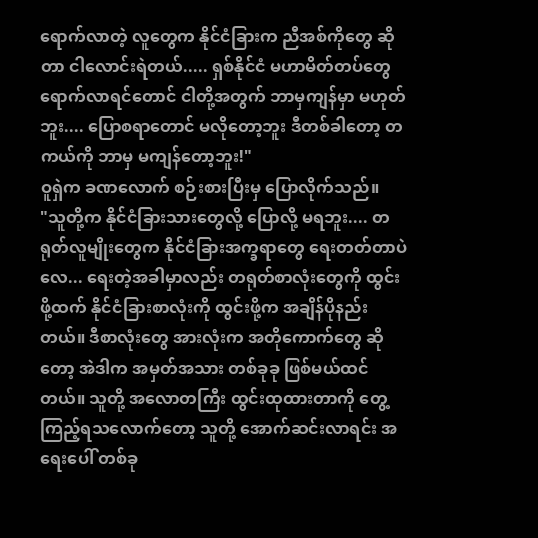ရောက်လာတဲ့ လူတွေက နိုင်ငံခြားက ညီအစ်ကိုတွေ ဆိုတာ ငါလောင်းရဲတယ်..... ရှစ်နိုင်ငံ မဟာမိတ်တပ်တွေ ရောက်လာရင်တောင် ငါတို့အတွက် ဘာမှကျန်မှာ မဟုတ်ဘူး.... ပြောစရာတောင် မလိုတော့ဘူး ဒီတစ်ခါတော့ တကယ်ကို ဘာမှ မကျန်တော့ဘူး!"
ဝူရှဲက ခဏလောက် စဉ်းစားပြီးမှ ပြောလိုက်သည်။
"သူတို့က နိုင်ငံခြားသားတွေလို့ ပြောလို့ မရဘူး.... တရုတ်လူမျိုးတွေက နိုင်ငံခြားအက္ခရာတွေ ရေးတတ်တာပဲလေ... ရေးတဲ့အခါမှာလည်း တရုတ်စာလုံးတွေကို ထွင်းဖို့ထက် နိုင်ငံခြားစာလုံးကို ထွင်းဖို့က အချိန်ပိုနည်းတယ်။ ဒီစာလုံးတွေ အားလုံးက အတိုကောက်တွေ ဆိုတော့ အဲဒါက အမှတ်အသား တစ်ခုခု ဖြစ်မယ်ထင်တယ်။ သူတို့ အလောတကြီး ထွင်းထုထားတာကို တွေ့ကြည့်ရသလောက်တော့ သူတို့ အောက်ဆင်းလာရင်း အရေးပေါ် တစ်ခု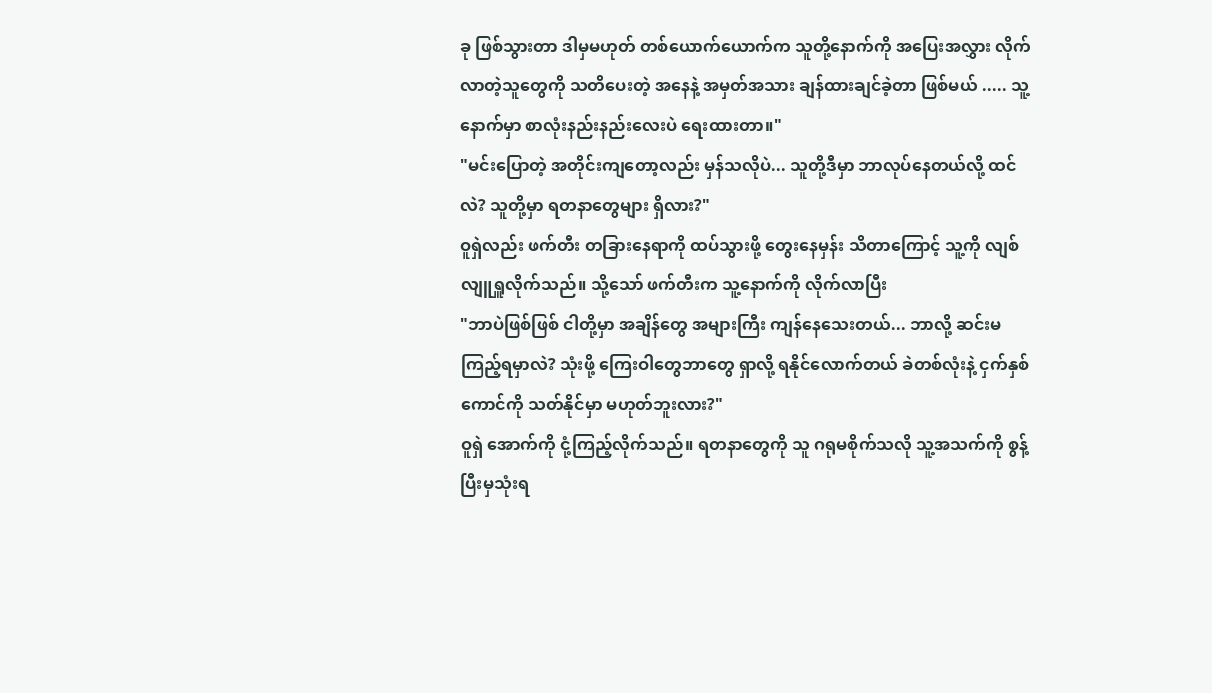ခု ဖြစ်သွားတာ ဒါမှမဟုတ် တစ်ယောက်ယောက်က သူတို့နောက်ကို အပြေးအလွှား လိုက်လာတဲ့သူတွေကို သတိပေးတဲ့ အနေနဲ့ အမှတ်အသား ချန်ထားချင်ခဲ့တာ ဖြစ်မယ် ..... သူ့နောက်မှာ စာလုံးနည်းနည်းလေးပဲ ရေးထားတာ။"
"မင်းပြောတဲ့ အတိုင်းကျတော့လည်း မှန်သလိုပဲ... သူတို့ဒီမှာ ဘာလုပ်နေတယ်လို့ ထင်လဲ? သူတို့မှာ ရတနာတွေများ ရှိလား?"
ဝူရှဲလည်း ဖက်တီး တခြားနေရာကို ထပ်သွားဖို့ တွေးနေမှန်း သိတာကြောင့် သူ့ကို လျစ်လျူရှူလိုက်သည်။ သို့သော် ဖက်တီးက သူ့နောက်ကို လိုက်လာပြီး
"ဘာပဲဖြစ်ဖြစ် ငါတို့မှာ အချိန်တွေ အများကြီး ကျန်နေသေးတယ်... ဘာလို့ ဆင်းမကြည့်ရမှာလဲ? သုံးဖို့ ကြေးဝါတွေဘာတွေ ရှာလို့ ရနိုင်လောက်တယ် ခဲတစ်လုံးနဲ့ ငှက်နှစ်ကောင်ကို သတ်နိုင်မှာ မဟုတ်ဘူးလား?"
ဝူရှဲ အောက်ကို ငုံ့ကြည့်လိုက်သည်။ ရတနာတွေကို သူ ဂရုမစိုက်သလို သူ့အသက်ကို စွန့်ပြီးမှသုံးရ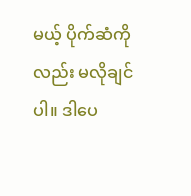မယ့် ပိုက်ဆံကိုလည်း မလိုချင်ပါ။ ဒါပေ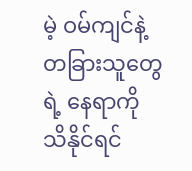မဲ့ ဝမ်ကျင်နဲ့ တခြားသူတွေရဲ့ နေရာကို သိနိုင်ရင်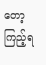တော့ ကြည့်ရ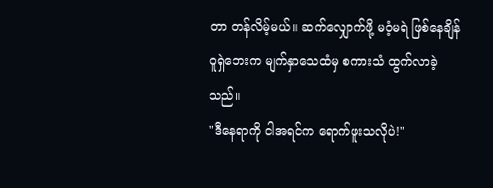တာ တန်လိမ့်မယ်။ ဆက်လျှောက်ဖို့ မဝံ့မရဲ ဖြစ်နေချိန် ဝူရှဲဘေးက မျက်နှာသေထံမှ စကားသံ ထွက်လာခဲ့သည်။
"ဒီနေရာကို ငါအရင်က ရောက်ဖူးသလိုပဲ!"